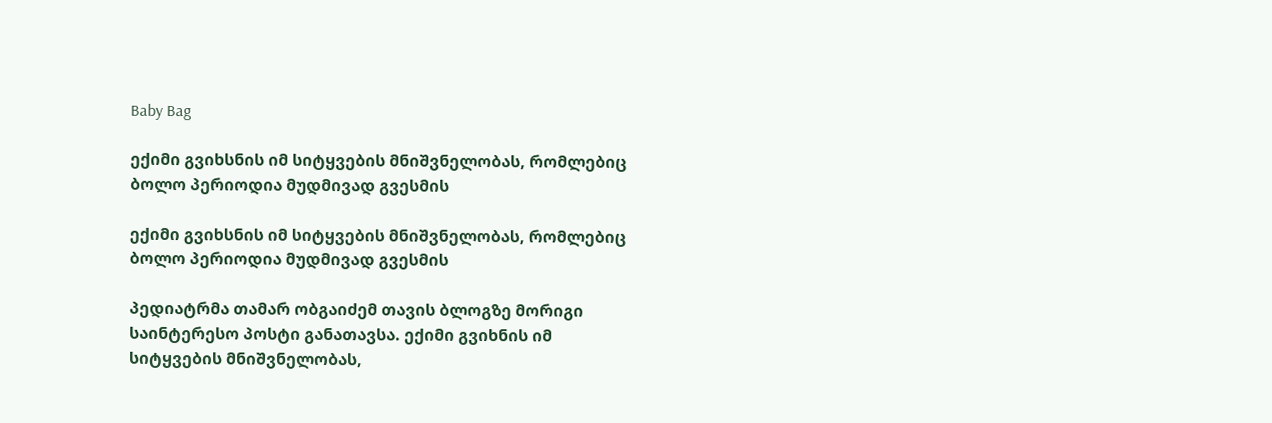Baby Bag

ექიმი გვიხსნის იმ სიტყვების მნიშვნელობას, რომლებიც ბოლო პერიოდია მუდმივად გვესმის

ექიმი გვიხსნის იმ სიტყვების მნიშვნელობას, რომლებიც ბოლო პერიოდია მუდმივად გვესმის

პედიატრმა თამარ ობგაიძემ თავის ბლოგზე მორიგი საინტერესო პოსტი განათავსა. ექიმი გვიხნის იმ სიტყვების მნიშვნელობას,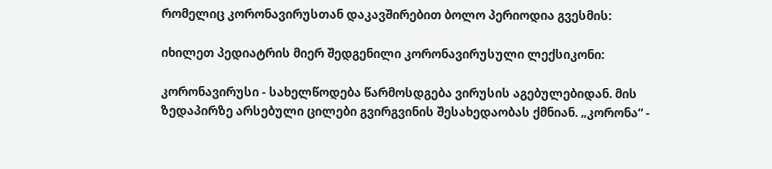რომელიც კორონავირუსთან დაკავშირებით ბოლო პერიოდია გვესმის:

იხილეთ პედიატრის მიერ შედგენილი კორონავირუსული ლექსიკონი:

კორონავირუსი - სახელწოდება წარმოსდგება ვირუსის აგებულებიდან. მის ზედაპირზე არსებული ცილები გვირგვინის შესახედაობას ქმნიან. „კორონა“ -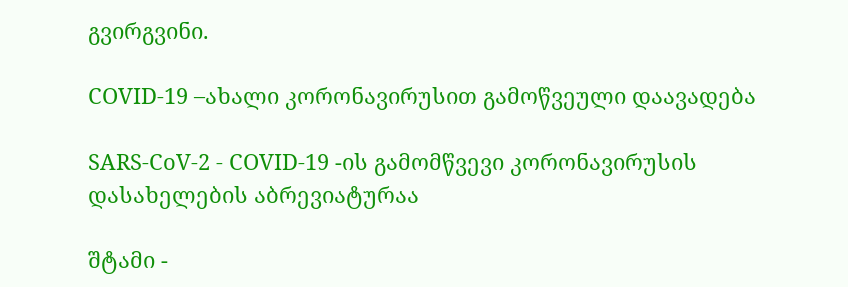გვირგვინი.

COVID-19 –ახალი კორონავირუსით გამოწვეული დაავადება

SARS-CoV-2 - COVID-19 -ის გამომწვევი კორონავირუსის დასახელების აბრევიატურაა

შტამი -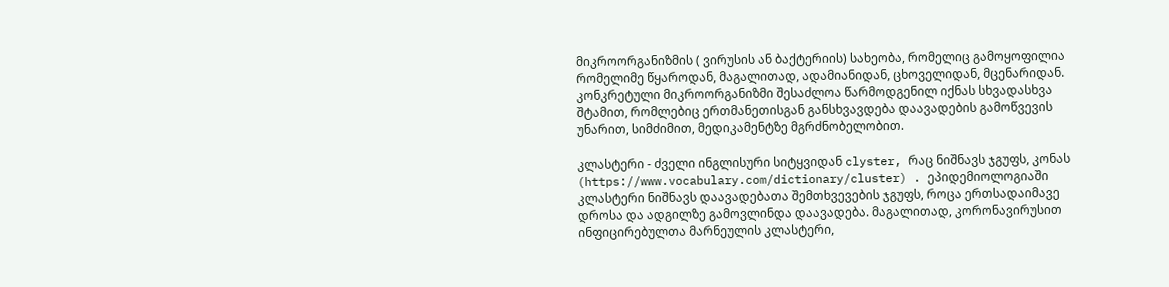მიკროორგანიზმის ( ვირუსის ან ბაქტერიის) სახეობა, რომელიც გამოყოფილია რომელიმე წყაროდან, მაგალითად, ადამიანიდან, ცხოველიდან, მცენარიდან. კონკრეტული მიკროორგანიზმი შესაძლოა წარმოდგენილ იქნას სხვადასხვა შტამით, რომლებიც ერთმანეთისგან განსხვავდება დაავადების გამოწვევის უნარით, სიმძიმით, მედიკამენტზე მგრძნობელობით.

კლასტერი - ძველი ინგლისური სიტყვიდან clyster, რაც ნიშნავს ჯგუფს, კონას (https://www.vocabulary.com/dictionary/cluster) . ეპიდემიოლოგიაში კლასტერი ნიშნავს დაავადებათა შემთხვევების ჯგუფს, როცა ერთსადაიმავე დროსა და ადგილზე გამოვლინდა დაავადება. მაგალითად, კორონავირუსით ინფიცირებულთა მარნეულის კლასტერი,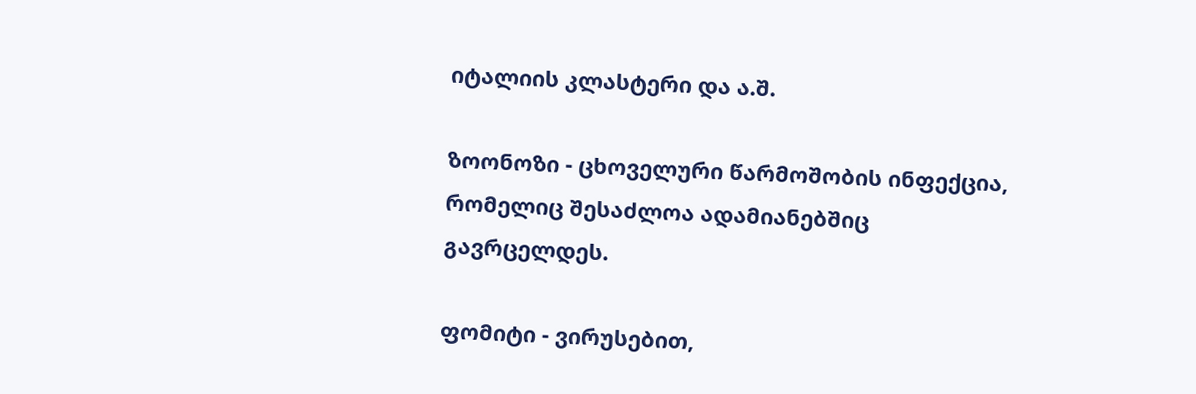იტალიის კლასტერი და ა.შ.

ზოონოზი - ცხოველური წარმოშობის ინფექცია, რომელიც შესაძლოა ადამიანებშიც გავრცელდეს.

ფომიტი - ვირუსებით,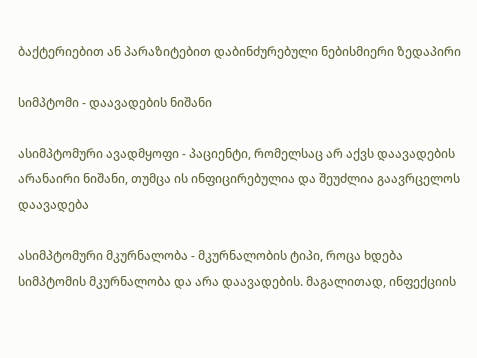ბაქტერიებით ან პარაზიტებით დაბინძურებული ნებისმიერი ზედაპირი

სიმპტომი - დაავადების ნიშანი

ასიმპტომური ავადმყოფი - პაციენტი, რომელსაც არ აქვს დაავადების არანაირი ნიშანი, თუმცა ის ინფიცირებულია და შეუძლია გაავრცელოს დაავადება

ასიმპტომური მკურნალობა - მკურნალობის ტიპი, როცა ხდება სიმპტომის მკურნალობა და არა დაავადების. მაგალითად, ინფექციის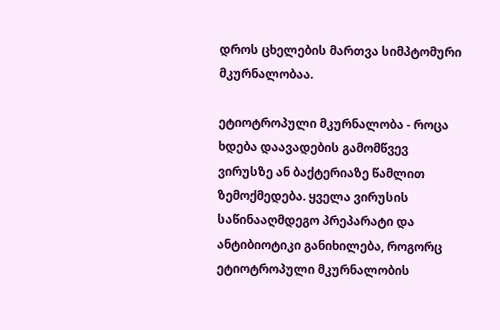დროს ცხელების მართვა სიმპტომური მკურნალობაა.

ეტიოტროპული მკურნალობა - როცა ხდება დაავადების გამომწვევ ვირუსზე ან ბაქტერიაზე წამლით ზემოქმედება. ყველა ვირუსის საწინააღმდეგო პრეპარატი და ანტიბიოტიკი განიხილება, როგორც ეტიოტროპული მკურნალობის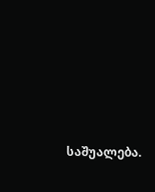საშუალება.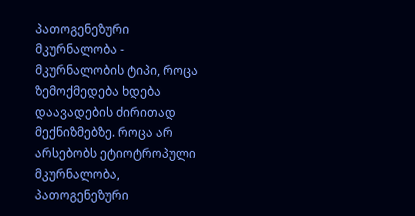პათოგენეზური მკურნალობა - მკურნალობის ტიპი, როცა ზემოქმედება ხდება დაავადების ძირითად მექნიზმებზე. როცა არ არსებობს ეტიოტროპული მკურნალობა, პათოგენეზური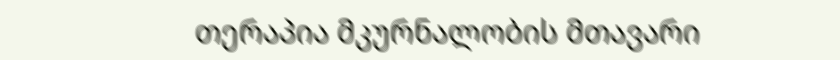თერაპია მკურნალობის მთავარი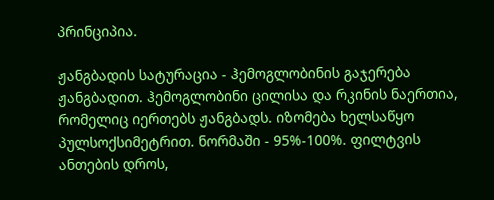პრინციპია.

ჟანგბადის სატურაცია - ჰემოგლობინის გაჯერება ჟანგბადით. ჰემოგლობინი ცილისა და რკინის ნაერთია, რომელიც იერთებს ჟანგბადს. იზომება ხელსაწყო პულსოქსიმეტრით. ნორმაში - 95%-100%. ფილტვის ანთების დროს,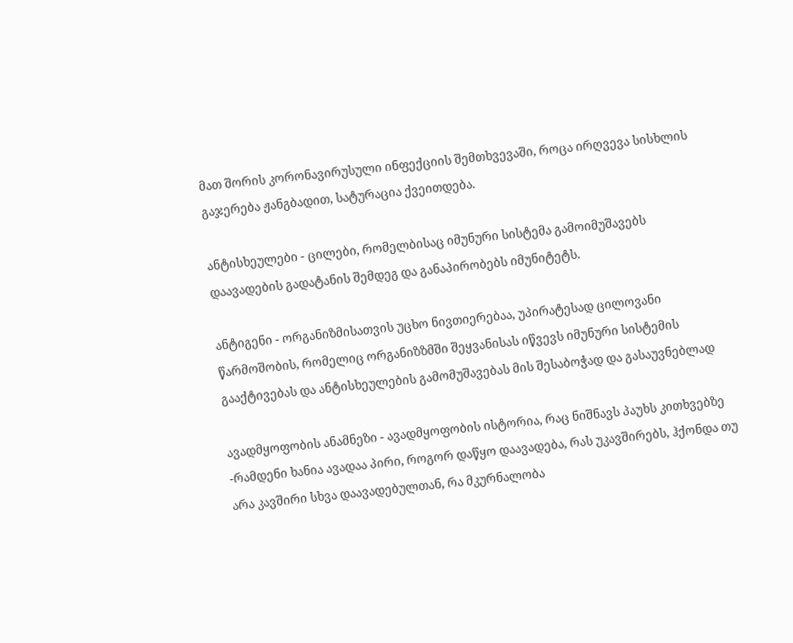მათ შორის კორონავირუსული ინფექციის შემთხვევაში, როცა ირღვევა სისხლის გაჯერება ჟანგბადით, სატურაცია ქვეითდება.

ანტისხეულები - ცილები, რომელბისაც იმუნური სისტემა გამოიმუშავებს დაავადების გადატანის შემდეგ და განაპირობებს იმუნიტეტს.

ანტიგენი - ორგანიზმისათვის უცხო ნივთიერებაა, უპირატესად ცილოვანი წარმოშობის, რომელიც ორგანიზზმში შეყვანისას იწვევს იმუნური სისტემის გააქტივებას და ანტისხეულების გამომუშავებას მის შესაბოჭად და გასაუვნებლად

ავადმყოფობის ანამნეზი - ავადმყოფობის ისტორია, რაც ნიშნავს პაუხს კითხვებზე -რამდენი ხანია ავადაა პირი, როგორ დაწყო დაავადება, რას უკავშირებს, ჰქონდა თუ არა კავშირი სხვა დაავადებულთან, რა მკურნალობა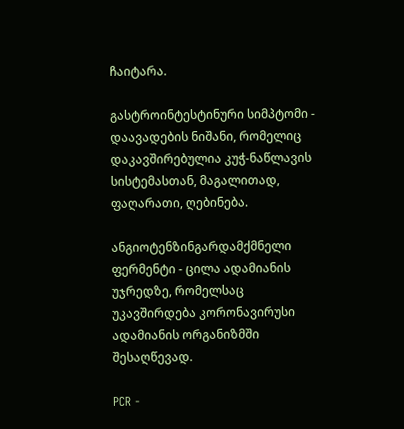ჩაიტარა.

გასტროინტესტინური სიმპტომი - დაავადების ნიშანი, რომელიც დაკავშირებულია კუჭ-ნაწლავის სისტემასთან, მაგალითად, ფაღარათი, ღებინება.

ანგიოტენზინგარდამქმნელი ფერმენტი - ცილა ადამიანის უჯრედზე, რომელსაც უკავშირდება კორონავირუსი ადამიანის ორგანიზმში შესაღწევად.

PCR -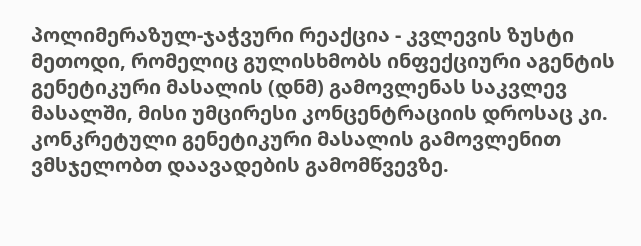პოლიმერაზულ-ჯაჭვური რეაქცია - კვლევის ზუსტი მეთოდი, რომელიც გულისხმობს ინფექციური აგენტის გენეტიკური მასალის (დნმ) გამოვლენას საკვლევ მასალში, მისი უმცირესი კონცენტრაციის დროსაც კი. კონკრეტული გენეტიკური მასალის გამოვლენით ვმსჯელობთ დაავადების გამომწვევზე.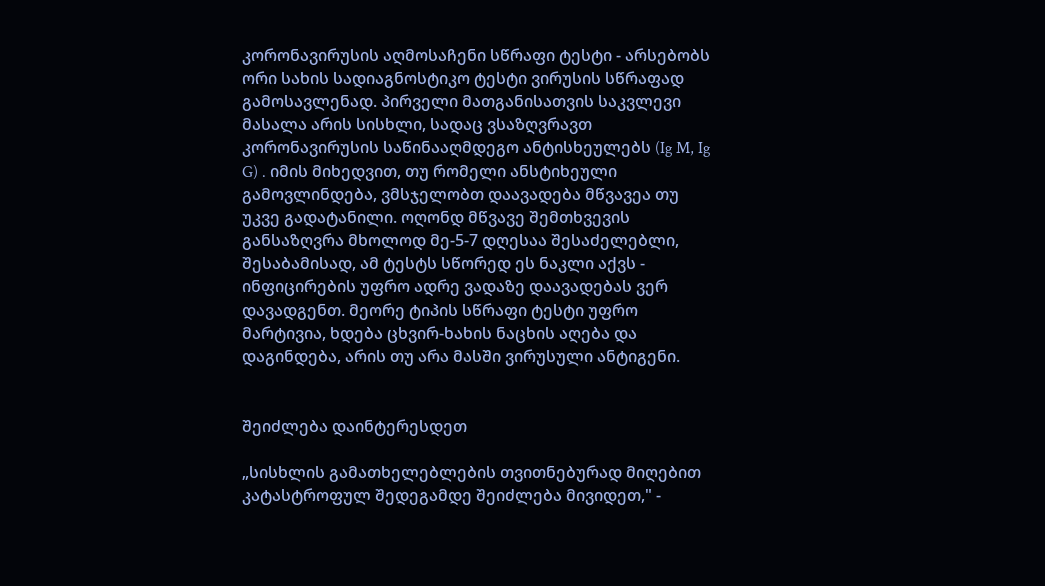კორონავირუსის აღმოსაჩენი სწრაფი ტესტი - არსებობს ორი სახის სადიაგნოსტიკო ტესტი ვირუსის სწრაფად გამოსავლენად. პირველი მათგანისათვის საკვლევი მასალა არის სისხლი, სადაც ვსაზღვრავთ კორონავირუსის საწინააღმდეგო ანტისხეულებს (Ig M, Ig G) . იმის მიხედვით, თუ რომელი ანსტიხეული გამოვლინდება, ვმსჯელობთ დაავადება მწვავეა თუ უკვე გადატანილი. ოღონდ მწვავე შემთხვევის განსაზღვრა მხოლოდ მე-5-7 დღესაა შესაძელებლი, შესაბამისად, ამ ტესტს სწორედ ეს ნაკლი აქვს - ინფიცირების უფრო ადრე ვადაზე დაავადებას ვერ დავადგენთ. მეორე ტიპის სწრაფი ტესტი უფრო მარტივია, ხდება ცხვირ-ხახის ნაცხის აღება და დაგინდება, არის თუ არა მასში ვირუსული ანტიგენი.


შეიძლება დაინტერესდეთ

„სისხლის გამათხელებლების თვითნებურად მიღებით კატასტროფულ შედეგამდე შეიძლება მივიდეთ," -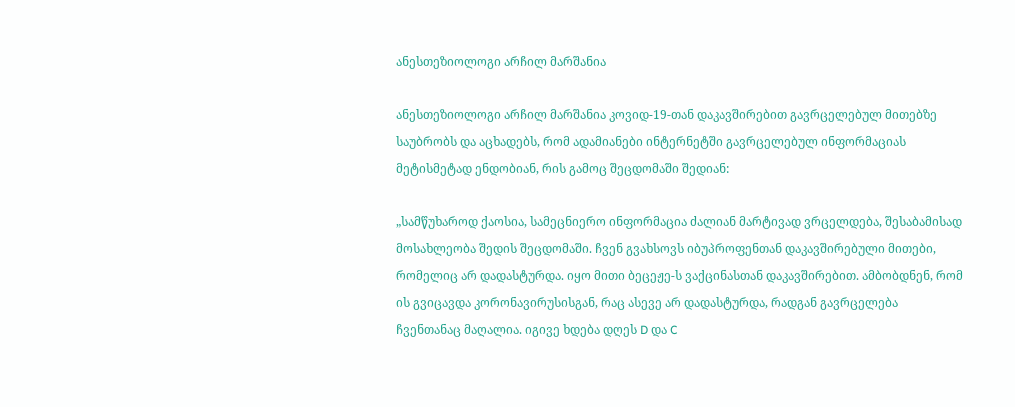ანესთეზიოლოგი არჩილ მარშანია

ანესთეზიოლოგი არჩილ მარშანია კოვიდ-19-თან დაკავშირებით გავრცელებულ მითებზე საუბრობს და აცხადებს, რომ ადამიანები ინტერნეტში გავრცელებულ ინფორმაციას მეტისმეტად ენდობიან, რის გამოც შეცდომაში შედიან:

„სამწუხაროდ ქაოსია, სამეცნიერო ინფორმაცია ძალიან მარტივად ვრცელდება, შესაბამისად მოსახლეობა შედის შეცდომაში. ჩვენ გვახსოვს იბუპროფენთან დაკავშირებული მითები, რომელიც არ დადასტურდა. იყო მითი ბეცეჟე-ს ვაქცინასთან დაკავშირებით. ამბობდნენ, რომ ის გვიცავდა კორონავირუსისგან, რაც ასევე არ დადასტურდა, რადგან გავრცელება ჩვენთანაც მაღალია. იგივე ხდება დღეს D და C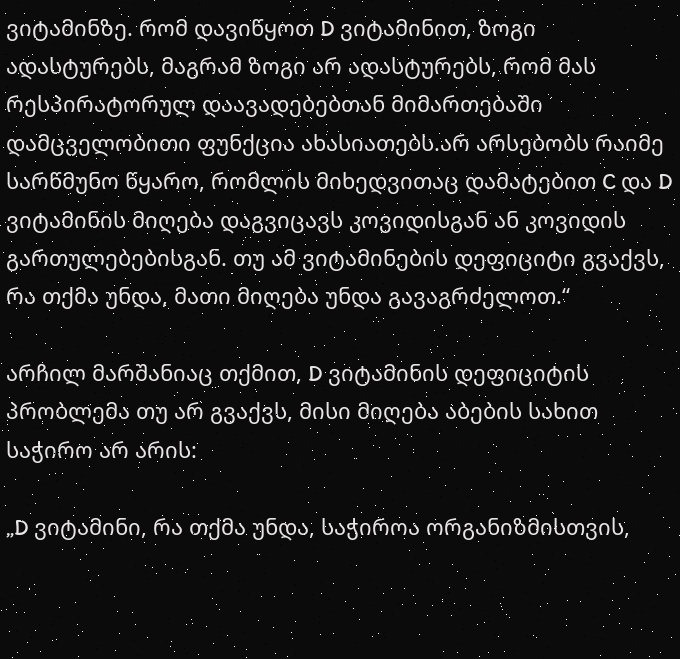ვიტამინზე. რომ დავიწყოთ D ვიტამინით, ზოგი ადასტურებს, მაგრამ ზოგი არ ადასტურებს, რომ მას რესპირატორულ დაავადებებთან მიმართებაში დამცველობითი ფუნქცია ახასიათებს.არ არსებობს რაიმე სარწმუნო წყარო, რომლის მიხედვითაც დამატებით C და D ვიტამინის მიღება დაგვიცავს კოვიდისგან ან კოვიდის გართულებებისგან. თუ ამ ვიტამინების დეფიციტი გვაქვს, რა თქმა უნდა, მათი მიღება უნდა გავაგრძელოთ.“

არჩილ მარშანიაც თქმით, D ვიტამინის დეფიციტის პრობლემა თუ არ გვაქვს, მისი მიღება აბების სახით საჭირო არ არის:

„D ვიტამინი, რა თქმა უნდა, საჭიროა ორგანიზმისთვის,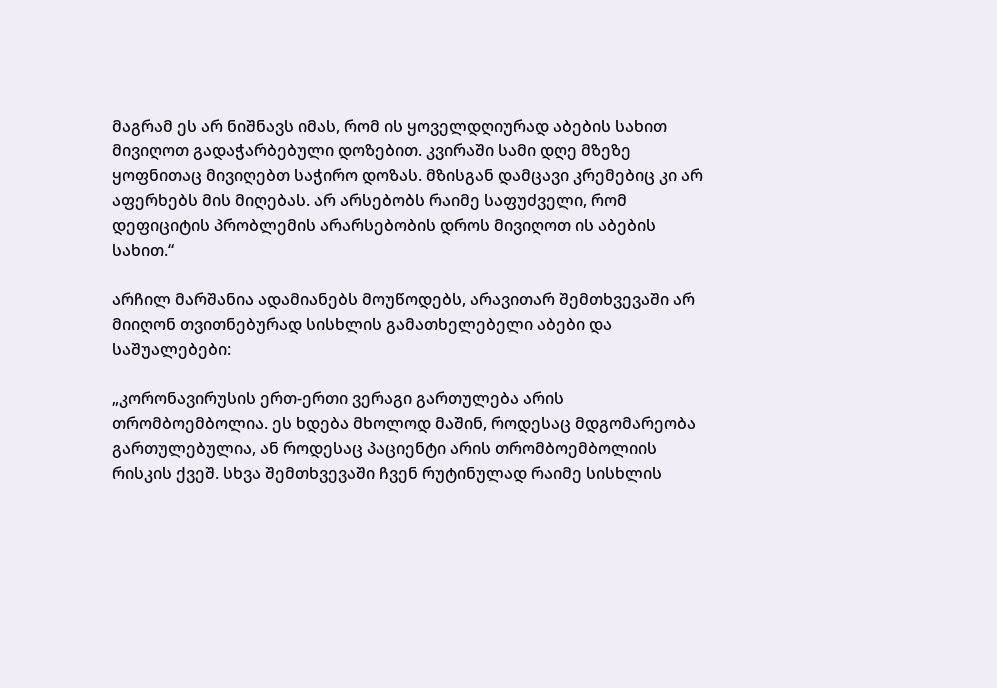მაგრამ ეს არ ნიშნავს იმას, რომ ის ყოველდღიურად აბების სახით მივიღოთ გადაჭარბებული დოზებით. კვირაში სამი დღე მზეზე ყოფნითაც მივიღებთ საჭირო დოზას. მზისგან დამცავი კრემებიც კი არ აფერხებს მის მიღებას. არ არსებობს რაიმე საფუძველი, რომ დეფიციტის პრობლემის არარსებობის დროს მივიღოთ ის აბების სახით.“

არჩილ მარშანია ადამიანებს მოუწოდებს, არავითარ შემთხვევაში არ მიიღონ თვითნებურად სისხლის გამათხელებელი აბები და საშუალებები:

„კორონავირუსის ერთ-ერთი ვერაგი გართულება არის თრომბოემბოლია. ეს ხდება მხოლოდ მაშინ, როდესაც მდგომარეობა გართულებულია, ან როდესაც პაციენტი არის თრომბოემბოლიის რისკის ქვეშ. სხვა შემთხვევაში ჩვენ რუტინულად რაიმე სისხლის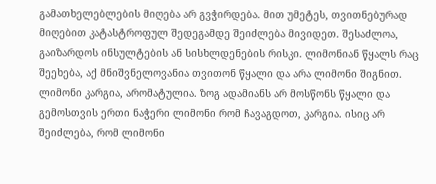გამათხელებლების მიღება არ გვჭირდება. მით უმეტეს, თვითნებურად მიღებით კატასტროფულ შედეგამდე შეიძლება მივიდეთ. შესაძლოა, გაიზარდოს ინსულტების ან სისხლდენების რისკი. ლიმონიან წყალს რაც შეეხება, აქ მნიშვნელოვანია თვითონ წყალი და არა ლიმონი შიგნით. ლიმონი კარგია, არომატულია. ზოგ ადამიანს არ მოსწონს წყალი და გემოსთვის ერთი ნაჭერი ლიმონი რომ ჩავაგდოთ, კარგია. ისიც არ შეიძლება, რომ ლიმონი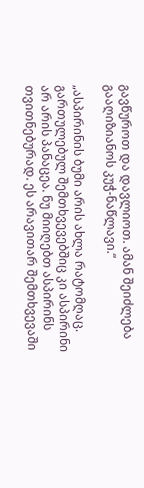გავწუროთ და დავლიოთ. ამან შეიძლება გააღიზიანოს კუჭ-ნაწლავი.“

„ასპირინის ბუმი არის ახლა რატომღაც. გართულებულ შემთხვევებშიც კი ასპირინი არ არის პანაცეა. ნუ მიიღებთ ასპირინს თვითნებურად. ეს არავითარ შემთხვევაში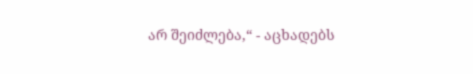არ შეიძლება,“ - აცხადებს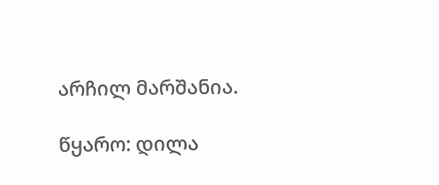არჩილ მარშანია.

წყარო: დილა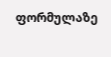ფორმულაზე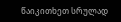წაიკითხეთ სრულად